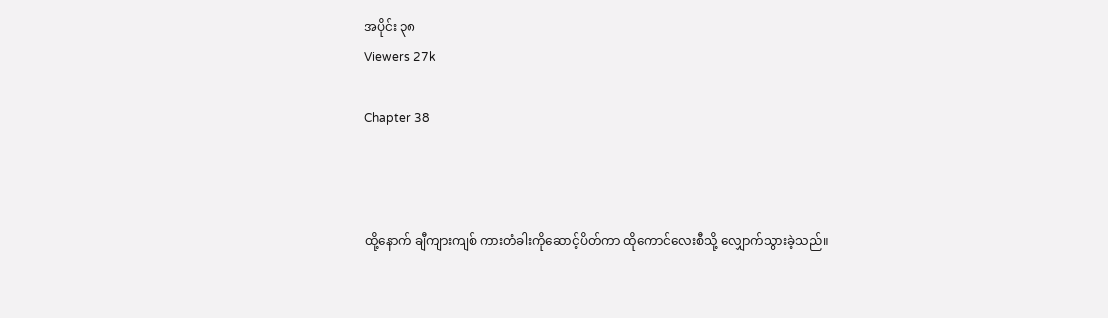အပိုင်း ၃၈
Viewers 27k

Chapter 38



ထို့နောက် ချီကျားကျစ် ကားတံခါးကိုဆောင့်ပိတ်ကာ ထိုကောင်လေးစီသို့ လျှောက်သွားခဲ့သည်။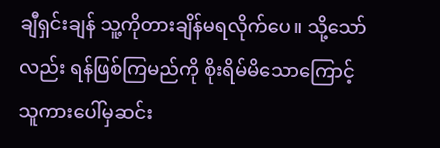ချီရှင်းချန် သူ့ကိုတားချိန်မရလိုက်ပေ။ သို့သော်လည်း ရန်ဖြစ်ကြမည်ကို စိုးရိမ်မိသောကြောင့် သူကားပေါ်မှဆင်း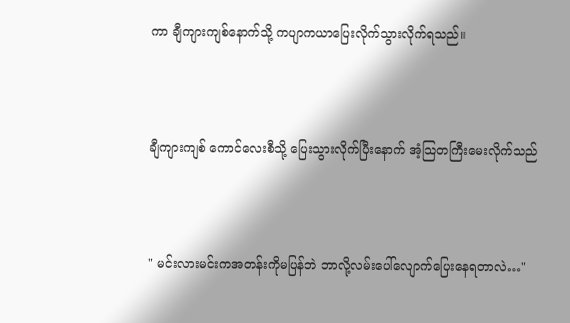ကာ ချီကျားကျစ်နောက်သို့ ကပျာကယာပြေးလိုက်သွားလိုက်ရသည်။



ချီကျားကျစ် ကောင်လေးစီသို့ ပြေးသွားလိုက်ပြီးနောက် အံ့သြတကြီးမေးလိုက်သည်



" မင်းလားမင်းကအတန်းကိုမပြန်ဘဲ ဘာလို့လမ်းပေါ်လျောက်ပြေးနေရတာလဲ…"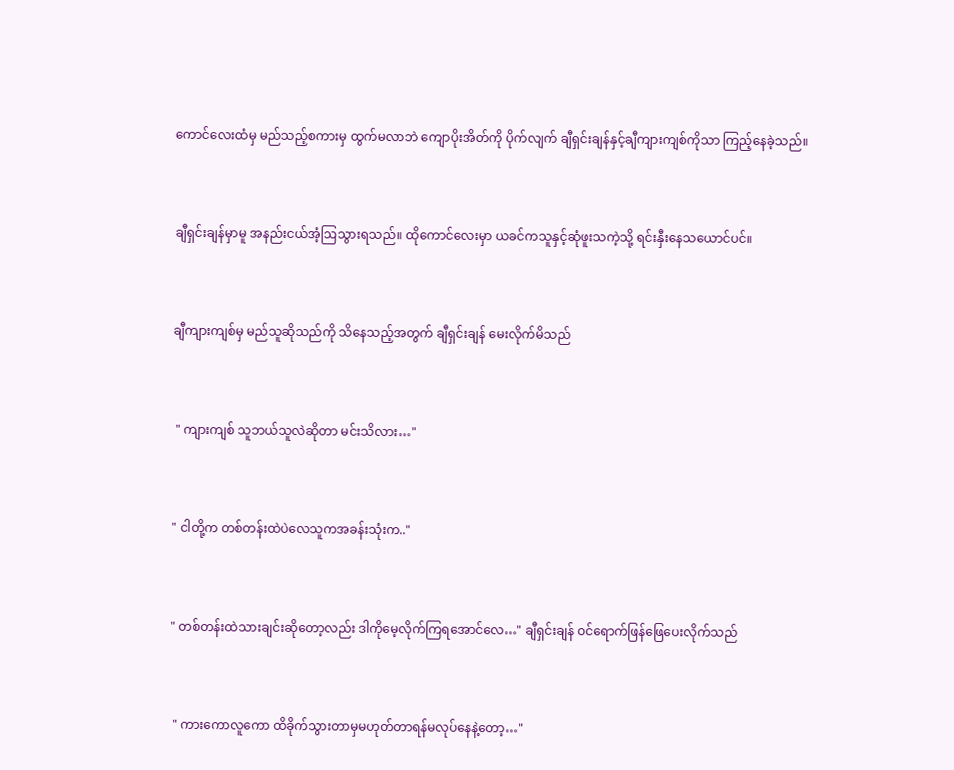ကောင်လေးထံမှ မည်သည့်စကားမှ ထွက်မလာဘဲ ကျောပိုးအိတ်ကို ပိုက်လျက် ချီရှင်းချန်နှင့်ချီကျားကျစ်ကိုသာ ကြည့်နေခဲ့သည်။



ချီရှင်းချန်မှာမူ အနည်းငယ်အံ့ဩသွားရသည်။ ထိုကောင်လေးမှာ ယခင်ကသူနှင့်ဆုံဖူးသကဲ့သို့ ရင်းနှီးနေသယောင်ပင်။



ချီကျားကျစ်မှ မည်သူဆိုသည်ကို သိနေသည့်အတွက် ချီရှင်းချန် မေးလိုက်မိသည်



 " ကျားကျစ် သူဘယ်သူလဲဆိုတာ မင်းသိလား…"



" ငါတို့က တစ်တန်းထဲပဲလေသူကအခန်းသုံးက.."



" တစ်တန်းထဲသားချင်းဆိုတော့လည်း ဒါကိုမေ့လိုက်ကြရအောင်လေ…" ချီရှင်းချန် ဝင်ရောက်ဖြန်ဖြေပေးလိုက်သည်



 " ကားကောလူကော ထိခိုက်သွားတာမှမဟုတ်တာရန်မလုပ်နေနဲ့တော့…"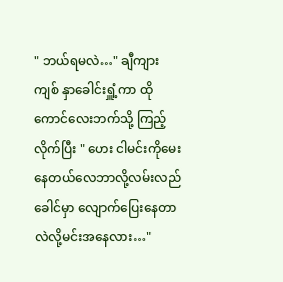" ဘယ်ရမလဲ…" ချီကျားကျစ် နှာခေါင်းရှူံ့ကာ ထိုကောင်လေးဘက်သို့ ကြည့်လိုက်ပြီး " ဟေး ငါမင်းကိုမေးနေတယ်လေဘာလို့လမ်းလည်ခေါင်မှာ လျောက်ပြေးနေတာလဲလို့မင်းအနေလား…"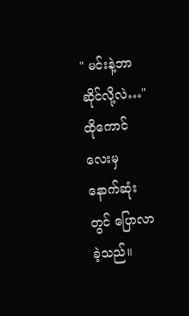" မင်းနဲ့ဘာဆိုင်လို့လဲ…" ထိုကောင်လေးမှ နောက်ဆုံးတွင် ပြောလာခဲ့သည်။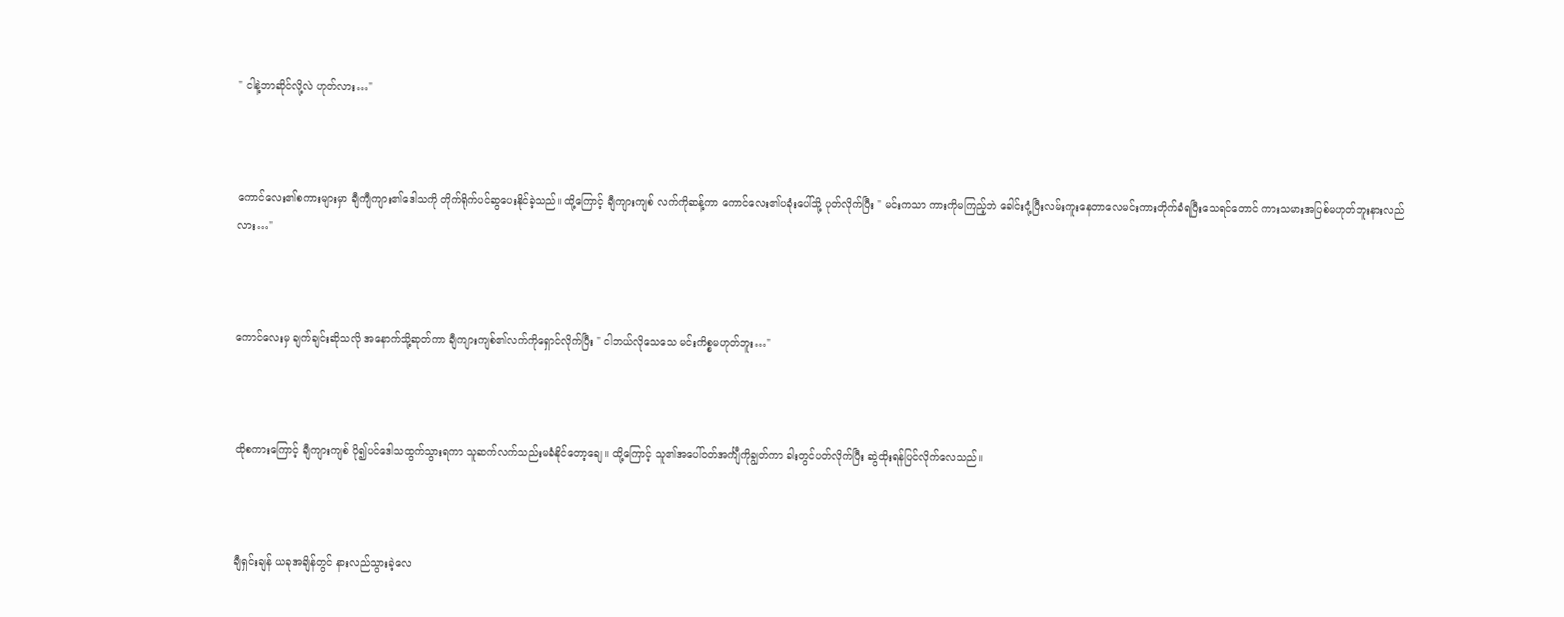" ငါနဲ့ဘာဆိုင်လို့လဲ ဟုတ်လား…"



ကောင်လေး၏စကားများမှာ ချီကျီကျား၏ဒေါသကို တိုက်ရိုက်ပင်ဆွပေးနိုင်ခဲ့သည်။ ထို့ကြောင့် ချီကျားကျစ် လက်ကိုဆန့်ကာ ကောင်လေး၏ပခုံးပေါ်သို့ ပုတ်လိုက်ပြီး " မင်းကသာ ကားကိုမကြည့်ဘဲ ခေါင်းငုံ့ပြီးလမ်းကူးနေတာလေမင်းကားတိုက်ခံရပြီးသေရင်တောင် ကားသမားအပြစ်မဟုတ်ဘူးနားလည်လား…"



ကောင်လေးမှ ချက်ချင်းဆိုသလို အနောက်သို့ဆုတ်ကာ ချီကျားကျစ်၏လက်ကိုရှောင်လိုက်ပြီး " ငါဘယ်လိုသေသေ မင်းကိစ္စမဟုတ်ဘူး…"



ထိုစကားကြောင့် ချီကျားကျစ် ပို၍ပင်ဒေါသထွက်သွားရကာ သူဆက်လက်သည်းမခံနိုင်တော့ချေ။ ထို့ကြောင့် သူ၏အပေါ်ဝတ်အင်္ကျီကိုချွတ်ကာ ခါးတွင်ပတ်လိုက်ပြီး ဆွဲထိုးရန်ပြင်လိုက်လေသည်။



ချီရှင်းချန် ယခုအချိန်တွင် နားလည်သွားခဲ့လေ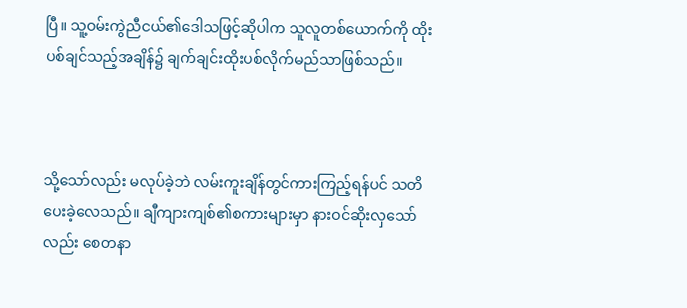ပြီ။ သူ့ဝမ်းကွဲညီငယ်၏ဒေါသဖြင့်ဆိုပါက သူလူတစ်ယောက်ကို ထိုးပစ်ချင်သည့်အချိန်၌ ချက်ချင်းထိုးပစ်လိုက်မည်သာဖြစ်သည်။



သို့သော်လည်း မလုပ်ခဲ့ဘဲ လမ်းကူးချိန်တွင်ကားကြည့်ရန်ပင် သတိပေးခဲ့လေသည်။ ချီကျားကျစ်၏စကားများမှာ နားဝင်ဆိုးလှသော်လည်း စေတနာ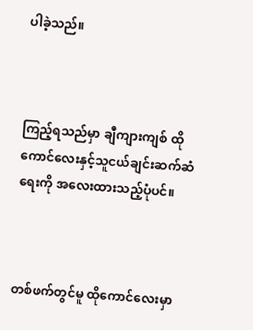ပါခဲ့သည်။



ကြည့်ရသည်မှာ ချီကျားကျစ် ထိုကောင်လေးနှင့်သူငယ်ချင်းဆက်ဆံရေးကို အလေးထားသည့်ပုံပင်။



တစ်ဖက်တွင်မူ ထိုကောင်လေးမှာ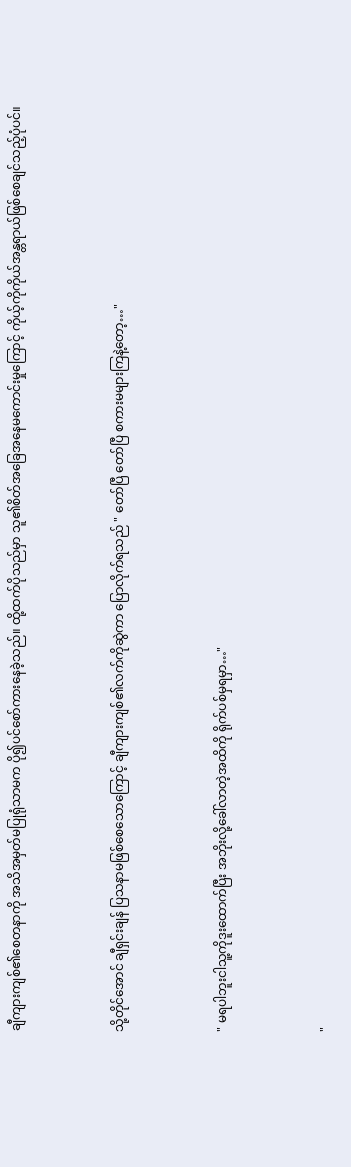ချီကျားကျစ်၏စေတနာကို အသိအမှတ်မပြုရုံသာမက ပို၍ပင်စော်ကားနေခဲ့သည်။ ထို့ထက်ပိုသည်မှာ သူ၏စိတ်အခြေအနေမကောင်းမှုကြောင့် ကိုယ့်ကိုကိုယ်အန္တရာယ်ဖြစ်စေချင်သည့်ပုံပင်။



သို့တိုင်အောင် ချီရှင်းချန် ပြသနာမဖြစ်စေသောကြောင့် ချီကျားကျစ်၏လက်ကိုဆွဲကာ ပြောလိုက်ရသည် " တော်ပြီ တော်ပြီ စကားမများကြနဲ့တော့…"



" မရပါဘူးငါသူ့ကိုဒူးထောက်ပြီး အဘိုးလို့ခေါ်လာတဲ့အထိကို ရိုက်ပစ်မှရမှာ…"



"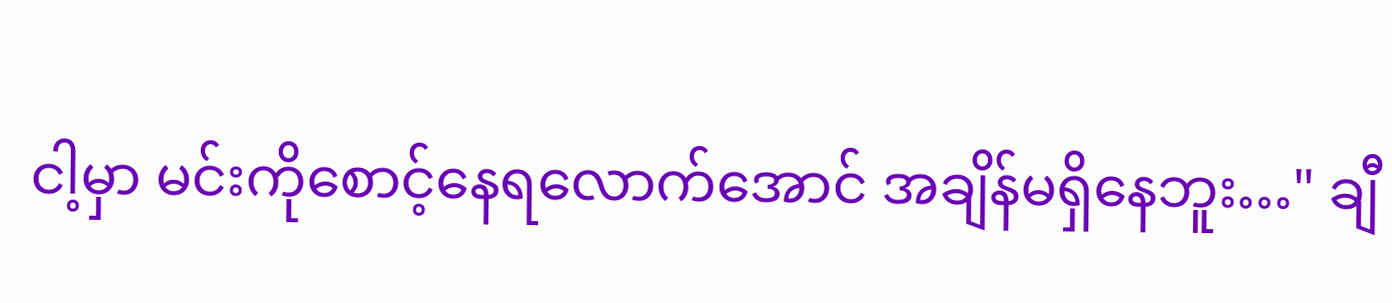ငါ့မှာ မင်းကိုစောင့်နေရလောက်အောင် အချိန်မရှိနေဘူး…" ချီ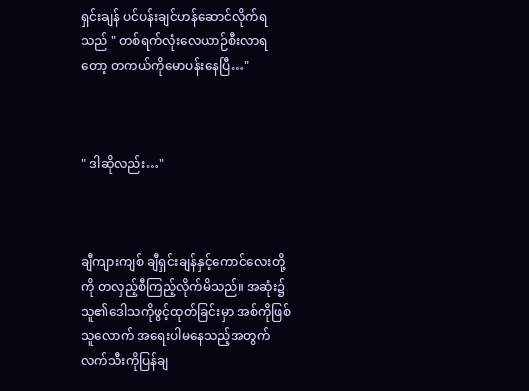ရှင်းချန် ပင်ပန်းချင်ဟန်ဆောင်လိုက်ရသည် " တစ်ရက်လုံးလေယာဉ်စီးလာရတော့ တကယ်ကိုမောပန်းနေပြီ…"



" ဒါဆိုလည်း…"



ချီကျားကျစ် ချီရှင်းချန်နှင့်ကောင်လေးတို့ကို တလှည့်စီကြည့်လိုက်မိသည်။ အဆုံး၌ သူ၏ဒေါသကိုဖွင့်ထုတ်ခြင်းမှာ အစ်ကိုဖြစ်သူလောက် အရေးပါမနေသည့်အတွက် လက်သီးကိုပြန်ချ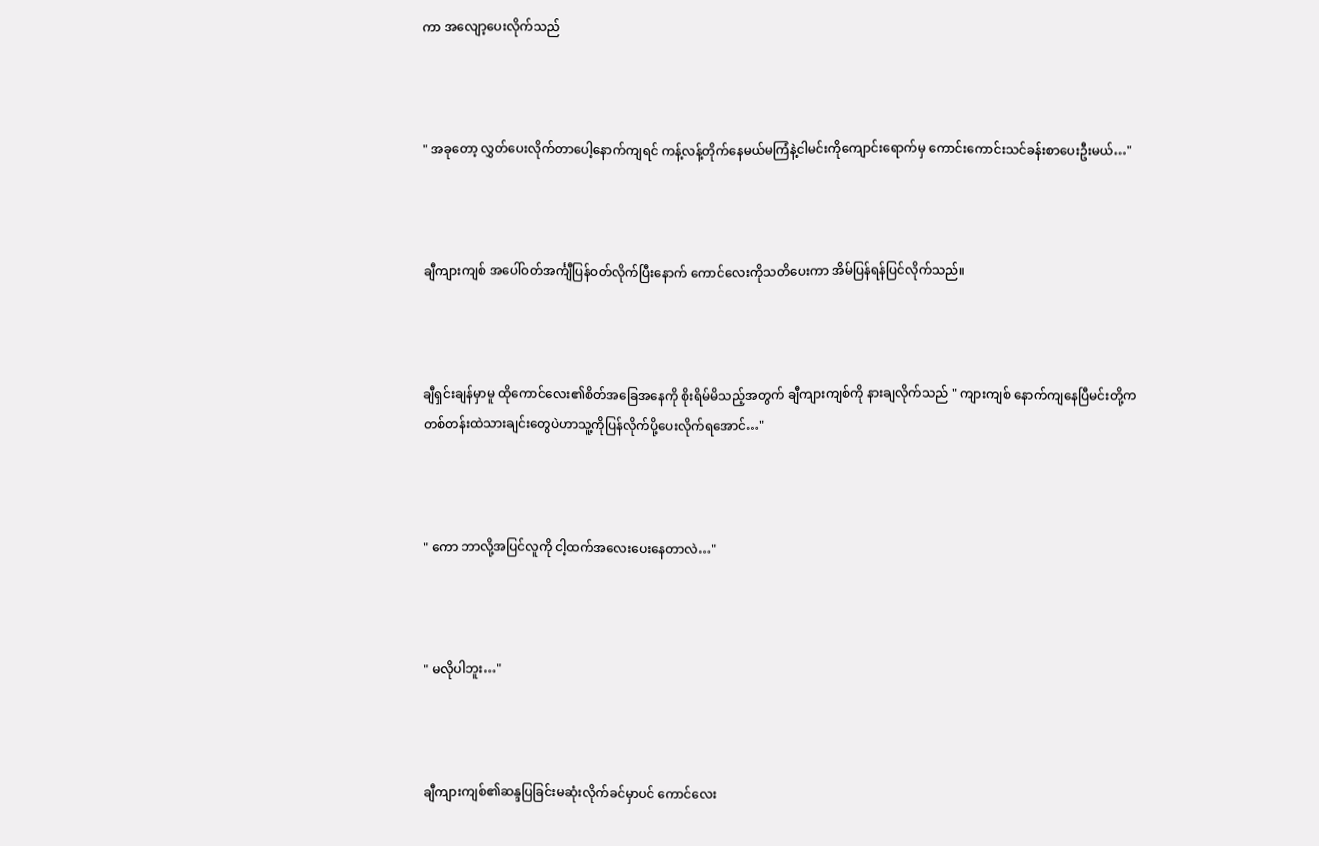ကာ အလျော့ပေးလိုက်သည်



" အခုတော့ လွှတ်ပေးလိုက်တာပေါ့နောက်ကျရင် ကန့်လန့်တိုက်နေမယ်မကြံနဲ့ငါမင်းကိုကျောင်းရောက်မှ ကောင်းကောင်းသင်ခန်းစာပေးဦးမယ်…"



ချီကျားကျစ် အပေါ်ဝတ်အင်္ကျီပြန်ဝတ်လိုက်ပြီးနောက် ကောင်လေးကိုသတိပေးကာ အိမ်ပြန်ရန်ပြင်လိုက်သည်။



ချီရှင်းချန်မှာမူ ထိုကောင်လေး၏စိတ်အခြေအနေကို စိုးရိမ်မိသည့်အတွက် ချီကျားကျစ်ကို နားချလိုက်သည် " ကျားကျစ် နောက်ကျနေပြီမင်းတို့ကတစ်တန်းထဲသားချင်းတွေပဲဟာသူ့ကိုပြန်လိုက်ပို့ပေးလိုက်ရအောင်…"



" ကော ဘာလို့အပြင်လူကို ငါ့ထက်အလေးပေးနေတာလဲ…"



" မလိုပါဘူး…"



ချီကျားကျစ်၏ဆန္ဒပြခြင်းမဆုံးလိုက်ခင်မှာပင် ကောင်လေး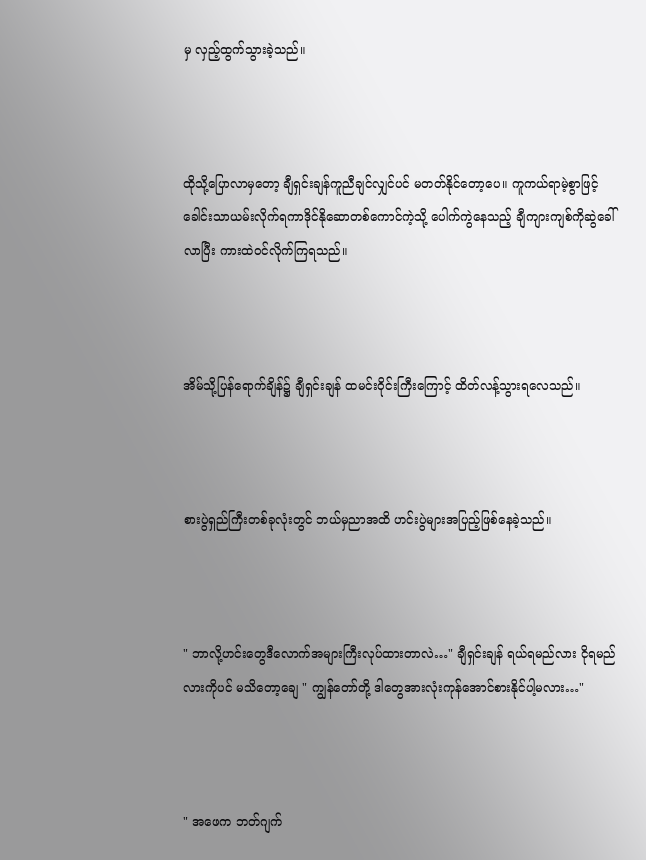မှ လှည့်ထွက်သွားခဲ့သည်။



ထိုသို့ပြောလာမှတော့ ချီရှင်းချန်ကူညီချင်လျှင်ပင် မတတ်နိုင်တော့ပေ။ ကူကယ်ရာမဲ့စွာဖြင့် ခေါင်းသာယမ်းလိုက်ရကာဒိုင်နိုဆောတစ်ကောင်ကဲ့သို့ ပေါက်ကွဲနေသည့် ချီကျားကျစ်ကိုဆွဲခေါ်လာပြီး ကားထဲဝင်လိုက်ကြရသည်။



အိမ်သို့ပြန်ရောက်ချိန်၌ ချီရှင်းချန် ထမင်းဝိုင်းကြီးကြောင့် ထိတ်လန့်သွားရလေသည်။



စားပွဲရှည်ကြီးတစ်ခုလုံးတွင် ဘယ်မှညာအထိ ဟင်းပွဲများအပြည့်ဖြစ်နေခဲ့သည်။



" ဘာလို့ဟင်းတွေဒီလောက်အများကြီးလုပ်ထားတာလဲ…" ချီရှင်းချန် ရယ်ရမည်လား ငိုရမည်လားကိုပင် မသိတော့ချေ " ကျွန်တော်တို့ ဒါတွေအားလုံးကုန်အောင်စားနိုင်ပါ့မလား…"



" အဖေက ဘတ်ဂျက်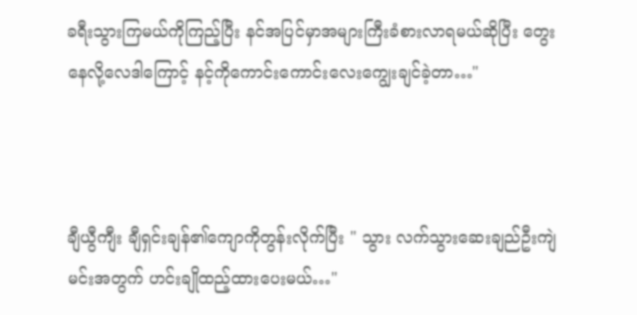ခရီးသွားကြမယ်ကိုကြည့်ပြီး နင်အပြင်မှာအများကြီးခံစားလာရမယ်ဆိုပြီး တွေးနေလို့လေဒါကြောင့် နင့်ကိုကောင်းကောင်းလေးကျွေးချင်ခဲ့တာ…"



ချီယွီကျီး ချီရှင်းချန်၏ကျောကိုတွန်းလိုက်ပြီး " သွား လက်သွားဆေးချည်ဦးကျဲမင်းအတွက် ဟင်းချိုထည့်ထားပေးမယ်…"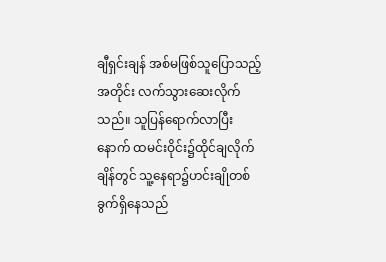ချီရှင်းချန် အစ်မဖြစ်သူပြောသည့်အတိုင်း လက်သွားဆေးလိုက်သည်။ သူပြန်ရောက်လာပြီးနောက် ထမင်းဝိုင်း၌ထိုင်ချလိုက်ချိန်တွင် သူ့နေရာ၌ဟင်းချိုတစ်ခွက်ရှိနေသည်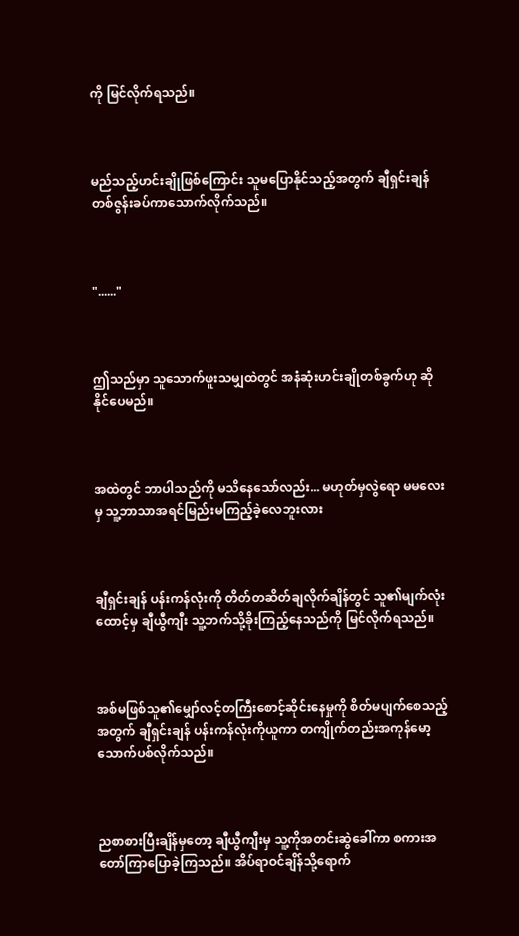ကို မြင်လိုက်ရသည်။



မည်သည့်ဟင်းချိုဖြစ်ကြောင်း သူမပြောနိုင်သည့်အတွက် ချီရှင်းချန် တစ်ဇွန်းခပ်ကာသောက်လိုက်သည်။



"......"



ဤသည်မှာ သူသောက်ဖူးသမျှထဲတွင် အနံဆုံးဟင်းချိုတစ်ခွက်ဟု ဆိုနိုင်ပေမည်။



အထဲတွင် ဘာပါသည်ကို မသိနေသော်လည်း... မဟုတ်မှလွဲရော မမလေးမှ သူ့ဘာသာအရင်မြည်းမကြည့်ခဲ့လေဘူးလား



ချီရှင်းချန် ပန်းကန်လုံးကို တိတ်တဆိတ်ချလိုက်ချိန်တွင် သူ၏မျက်လုံးထောင့်မှ ချီယွီကျီး သူ့ဘက်သို့ခိုးကြည့်နေသည်ကို မြင်လိုက်ရသည်။



အစ်မဖြစ်သူ၏မျှော်လင့်တကြီးစောင့်ဆိုင်းနေမှုကို စိတ်မပျက်စေသည့်အတွက် ချီရှင်းချန် ပန်းကန်လုံးကိုယူကာ တကျိုက်တည်းအကုန်မော့သောက်ပစ်လိုက်သည်။



ညစာစားပြီးချိန်မှတော့ ချီယွီကျီးမှ သူ့ကိုအတင်းဆွဲခေါ်ကာ စကားအတော်ကြာပြောခဲ့ကြသည်။ အိပ်ရာဝင်ချိန်သို့ရောက်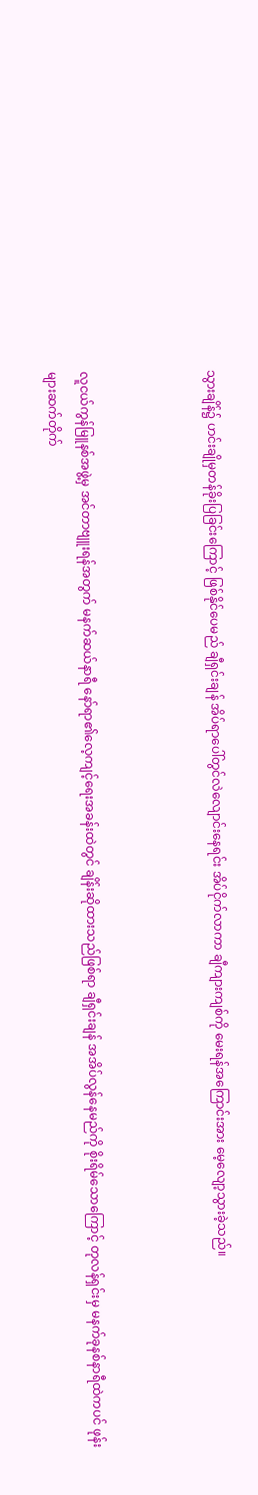သွားချိန်၌ ဟင်းချိုမှတန်ခိုးပြခြင်းကြောင့် ဖြစ်နိုင်ပေမည် ချီရှင်းချန် အိပ်ရာပေါ်တွင်လဲလျောင်းနေရင်း အိပ်ငိုက်လာကာ ချီကျားကျစ်ကို မေးရန်အကြောင်းအား မေ့လျော့သွားခဲ့သည်။



လူငယ်ကွန်မြူနစ်အဖွဲ့မှ အင်တာဗျူးရန်အတွက် မနက်ဆယ်နာရီ နော်ရာ၏လေ့ကျင့်ရေးအခန်းထဲတွင် ချိန်းဆိုထားသည်ဖြစ်ရာ ချီရှင်းချန် အအိပ်လွန်နေမည်ကို စိုးရိမ်သောကြောင့် တုလန်ရှင်းမှ မနက်ခုနစ်နာရီထဲကပင် ဖုန်းများဆက်တိုက်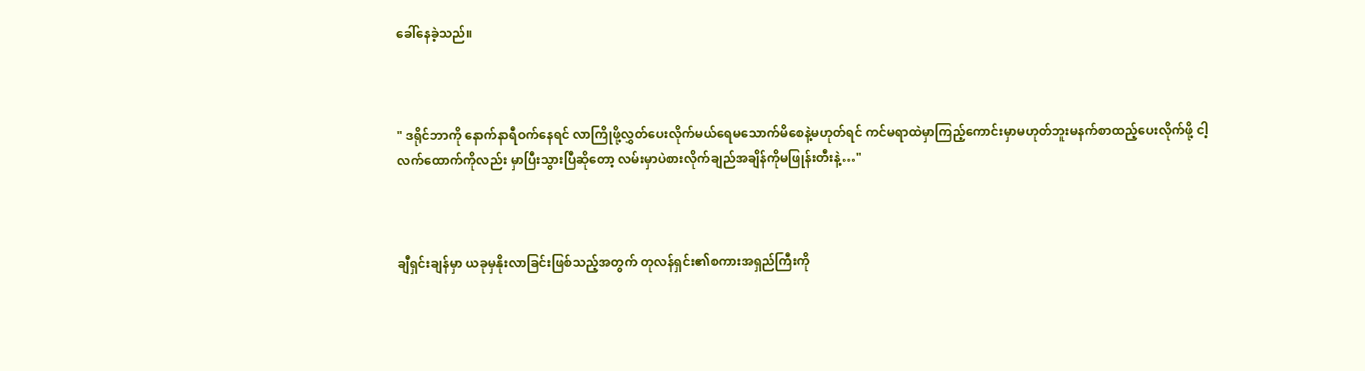ခေါ်နေခဲ့သည်။



" ဒရိုင်ဘာကို နောက်နာရီဝက်နေရင် လာကြိုဖို့လွှတ်ပေးလိုက်မယ်ရေမသောက်မိစေနဲ့မဟုတ်ရင် ကင်မရာထဲမှာကြည့်ကောင်းမှာမဟုတ်ဘူးမနက်စာထည့်ပေးလိုက်ဖို့ ငါ့လက်ထောက်ကိုလည်း မှာပြီးသွားပြီဆိုတော့ လမ်းမှာပဲစားလိုက်ချည်အချိန်ကိုမဖြုန်းတီးနဲ့…"



ချီရှင်းချန်မှာ ယခုမှနိုးလာခြင်းဖြစ်သည့်အတွက် တုလန်ရှင်း၏စကားအရှည်ကြီးကို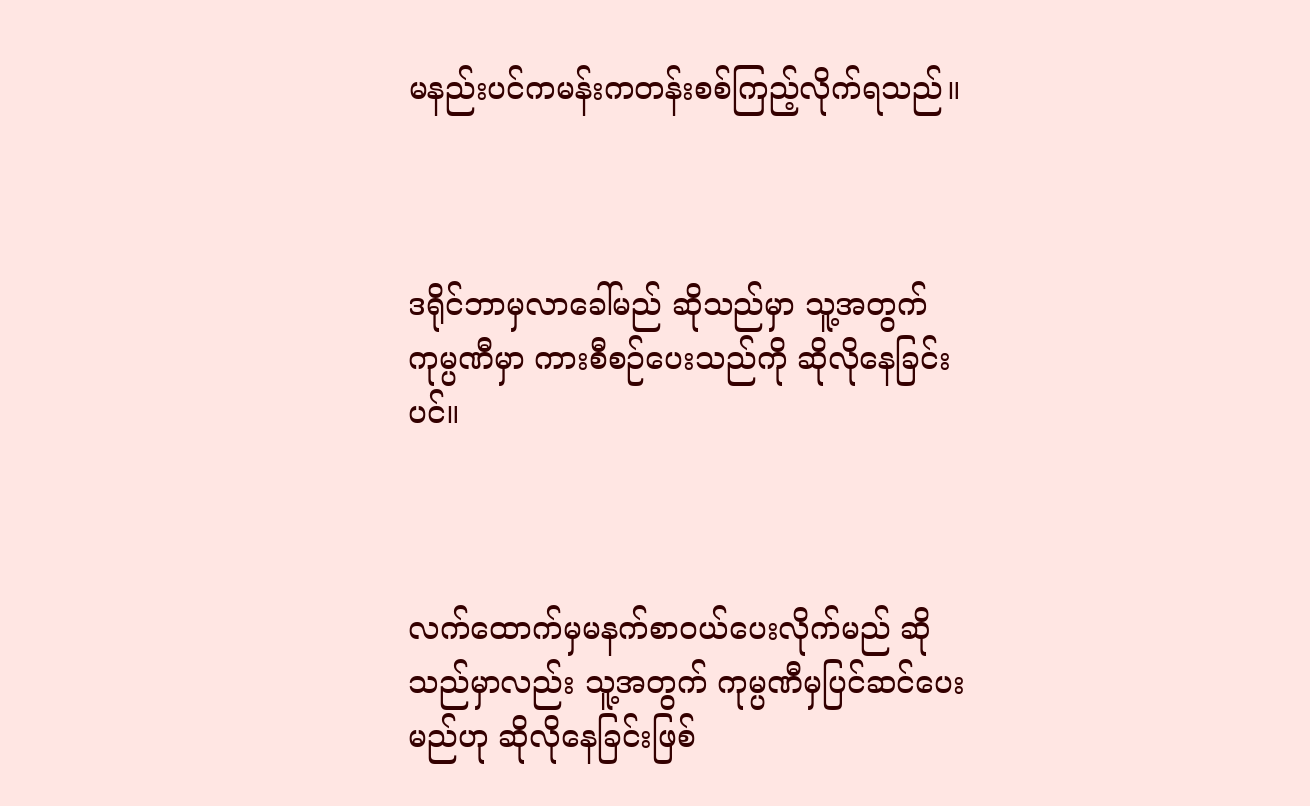မနည်းပင်ကမန်းကတန်းစစ်ကြည့်လိုက်ရသည်။



ဒရိုင်ဘာမှလာခေါ်မည် ဆိုသည်မှာ သူ့အတွက်ကုမ္ပဏီမှာ ကားစီစဉ်ပေးသည်ကို ဆိုလိုနေခြင်းပင်။



လက်ထောက်မှမနက်စာဝယ်ပေးလိုက်မည် ဆိုသည်မှာလည်း သူ့အတွက် ကုမ္ပဏီမှပြင်ဆင်ပေးမည်ဟု ဆိုလိုနေခြင်းဖြစ်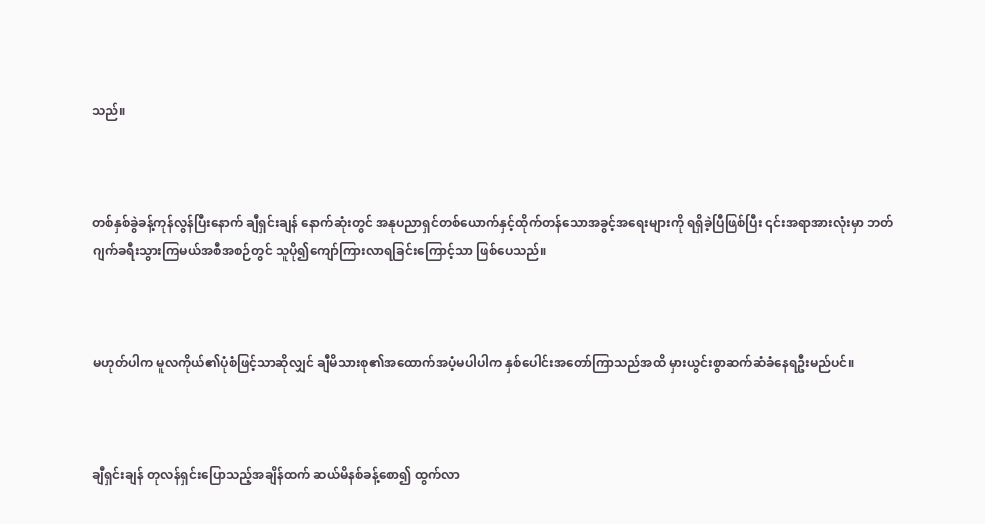သည်။



တစ်နှစ်ခွဲခန့်ကုန်လွန်ပြီးနောက် ချီရှင်းချန် နောက်ဆုံးတွင် အနုပညာရှင်တစ်ယောက်နှင့်ထိုက်တန်သောအခွင့်အရေးများကို ရရှိခဲ့ပြီဖြစ်ပြီး ၎င်းအရာအားလုံးမှာ ဘတ်ဂျက်ခရီးသွားကြမယ်အစီအစဉ်တွင် သူပို၍ကျော်ကြားလာရခြင်းကြောင့်သာ ဖြစ်ပေသည်။



မဟုတ်ပါက မူလကိုယ်၏ပုံစံဖြင့်သာဆိုလျှင် ချီမိသားစု၏အထောက်အပံ့မပါပါက နှစ်ပေါင်းအတော်ကြာသည်အထိ မှားယွင်းစွာဆက်ဆံခံနေရဦးမည်ပင်။



ချီရှင်းချန် တုလန်ရှင်းပြောသည့်အချိန်ထက် ဆယ်မိနစ်ခန့်စော၍ ထွက်လာ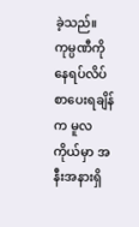ခဲ့သည်။ ကုမ္ပဏီကိုနေရပ်လိပ်စာပေးရချိန်က မူလကိုယ်မှာ အနီးအနားရှိ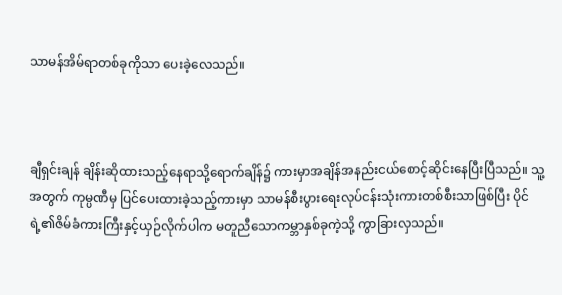သာမန်အိမ်ရာတစ်ခုကိုသာ ပေးခဲ့လေသည်။



ချီရှင်းချန် ချိန်းဆိုထားသည့်နေရာသို့ရောက်ချိန်၌ ကားမှာအချိန်အနည်းငယ်စောင့်ဆိုင်းနေပြီးပြီသည်။ သူ့အတွက် ကုမ္ပဏီမှ ပြင်ပေးထားခဲ့သည့်ကားမှာ သာမန်စီးပွားရေးလုပ်ငန်းသုံးကားတစ်စီးသာဖြစ်ပြီး ပိုင်ရဲ့၏ဇိမ်ခံကားကြီးနှင့်ယှဉ်လိုက်ပါက မတူညီသောကမ္ဘာနှစ်ခုကဲ့သို့ ကွာခြားလှသည်။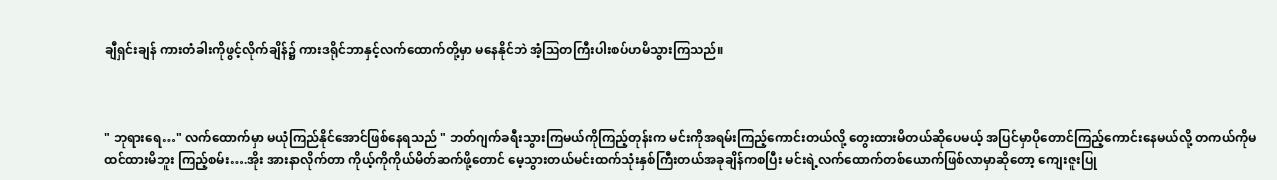ချီရှင်းချန် ကားတံခါးကိုဖွင့်လိုက်ချိန်၌ ကားဒရိုင်ဘာနှင့်လက်ထောက်တို့မှာ မနေနိုင်ဘဲ အံ့ဩတကြီးပါးစပ်ဟမိသွားကြသည်။



" ဘုရားရေ…" လက်ထောက်မှာ မယုံကြည်နိုင်အောင်ဖြစ်နေရသည် " ဘတ်ဂျက်ခရီးသွားကြမယ်ကိုကြည့်တုန်းက မင်းကိုအရမ်းကြည့်ကောင်းတယ်လို့ တွေးထားမိတယ်ဆိုပေမယ့် အပြင်မှာပိုတောင်ကြည့်ကောင်းနေမယ်လို့ တကယ်ကိုမထင်ထားမိဘူး ကြည့်စမ်း….အိုး အားနာလိုက်တာ ကိုယ့်ကိုကိုယ်မိတ်ဆက်ဖို့တောင် မေ့သွားတယ်မင်းထက်သုံးနှစ်ကြီးတယ်အခုချိန်ကစပြီး မင်းရဲ့လက်ထောက်တစ်ယောက်ဖြစ်လာမှာဆိုတော့ ကျေးဇူးပြု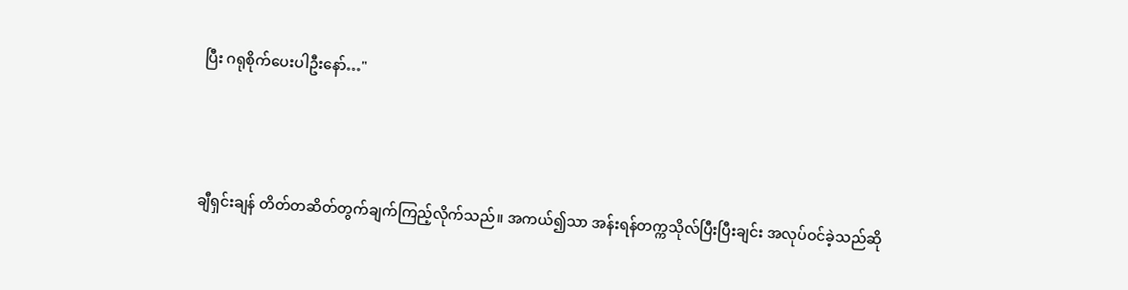ပြီး ဂရုစိုက်ပေးပါဦးနော်…"



ချီရှင်းချန် တိတ်တဆိတ်တွက်ချက်ကြည့်လိုက်သည်။ အကယ်၍သာ အန်းရန်တက္ကသိုလ်ပြီးပြီးချင်း အလုပ်ဝင်ခဲ့သည်ဆို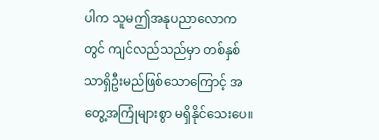ပါက သူမဤအနုပညာလောကတွင် ကျင်လည်သည်မှာ တစ်နှစ်သာရှိဦးမည်ဖြစ်သောကြောင့် အတွေ့အကြုံများစွာ မရှိနိုင်သေးပေ။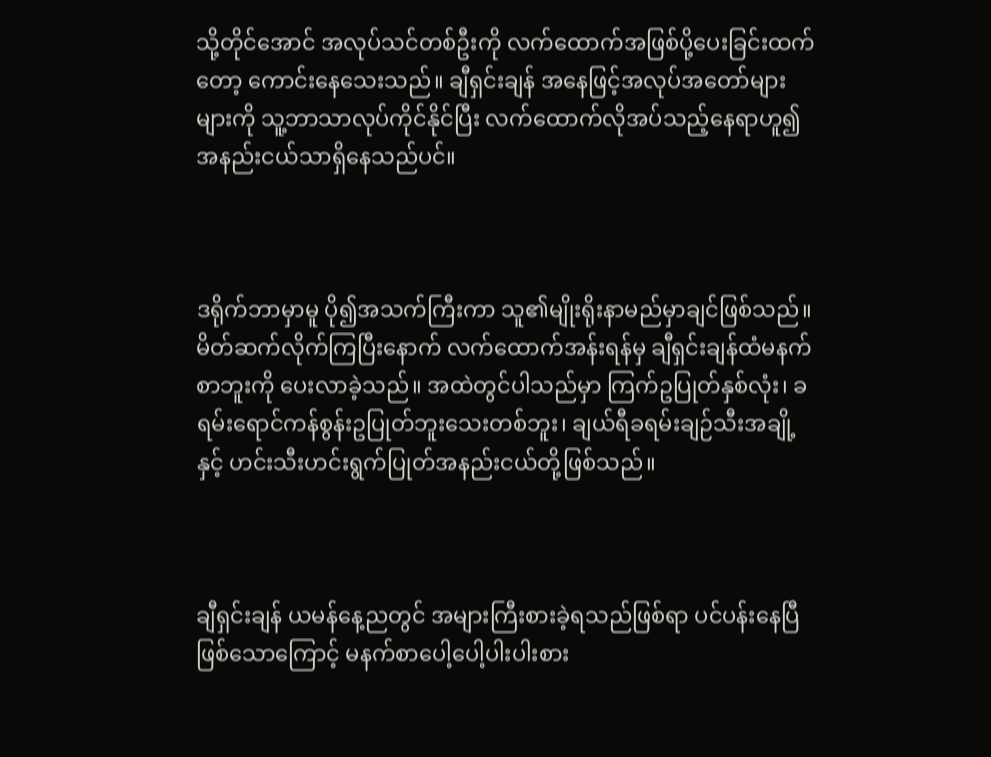သို့တိုင်အောင် အလုပ်သင်တစ်ဦးကို လက်ထောက်အဖြစ်ပို့ပေးခြင်းထက်တော့ ကောင်းနေသေးသည်။ ချီရှင်းချန် အနေဖြင့်အလုပ်အတော်များများကို သူ့ဘာသာလုပ်ကိုင်နိုင်ပြီး လက်ထောက်လိုအပ်သည့်နေရာဟူ၍ အနည်းငယ်သာရှိနေသည်ပင်။



ဒရိုက်ဘာမှာမူ ပို၍အသက်ကြီးကာ သူ၏မျိုးရိုးနာမည်မှာချင်ဖြစ်သည်။ မိတ်ဆက်လိုက်ကြပြီးနောက် လက်ထောက်အန်းရန်မှ ချီရှင်းချန်ထံမနက်စာဘူးကို ပေးလာခဲ့သည်။ အထဲတွင်ပါသည်မှာ ကြက်ဥပြုတ်နှစ်လုံး၊ ခရမ်းရောင်ကန်စွန်းဥပြုတ်ဘူးသေးတစ်ဘူး၊ ချယ်ရီခရမ်းချဉ်သီးအချို့နှင့် ဟင်းသီးဟင်းရွက်ပြုတ်အနည်းငယ်တို့ဖြစ်သည်။



ချီရှင်းချန် ယမန်နေ့ညတွင် အများကြီးစားခဲ့ရသည်ဖြစ်ရာ ပင်ပန်းနေပြီဖြစ်သောကြောင့် မနက်စာပေါ့ပေါ့ပါးပါးစား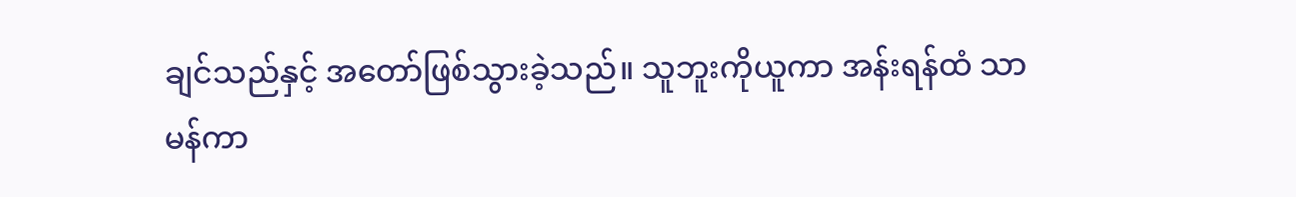ချင်သည်နှင့် အတော်ဖြစ်သွားခဲ့သည်။ သူဘူးကိုယူကာ အန်းရန်ထံ သာမန်ကာ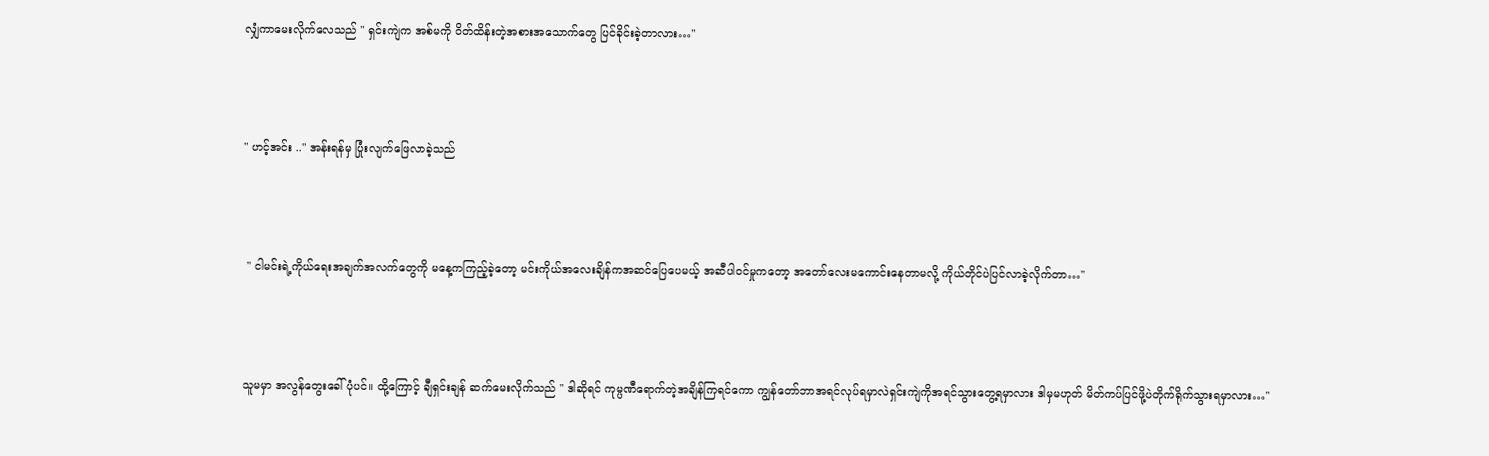လျှံကာမေးလိုက်လေသည် " ရှင်းကျဲက အစ်မကို ဝိတ်ထိန်းတဲ့အစားအသောက်တွေ ပြင်ခိုင်းခဲ့တာလား…"



" ဟင့်အင်း .." အန်းရန်မှ ပြုံးလျက်ဖြေလာခဲ့သည်



 " ငါမင်းရဲ့ကိုယ်ရေးအချက်အလက်တွေကို မနေ့ကကြည့်ခဲ့တော့ မင်းကိုယ်အလေးချိန်ကအဆင်ပြေပေမယ့် အဆီပါဝင်မှုကတော့ အတော်လေးမကောင်းနေတာမလို့ ကိုယ်တိုင်ပဲပြင်လာခဲ့လိုက်တာ…"



သူမမှာ အလွန်တွေးခေါ်ပုံပင်။ ထို့ကြောင့် ချီရှင်းချန် ဆက်မေးလိုက်သည် " ဒါဆိုရင် ကုမ္ပဏီရောက်တဲ့အချိန်ကြရင်ကော ကျွန်တော်ဘာအရင်လုပ်ရမှာလဲရှင်းကျဲကိုအရင်သွားတွေ့ရမှာလား ဒါမှမဟုတ် မိတ်ကပ်ပြင်ဖို့ပဲတိုက်ရိုက်သွားရမှာလား…"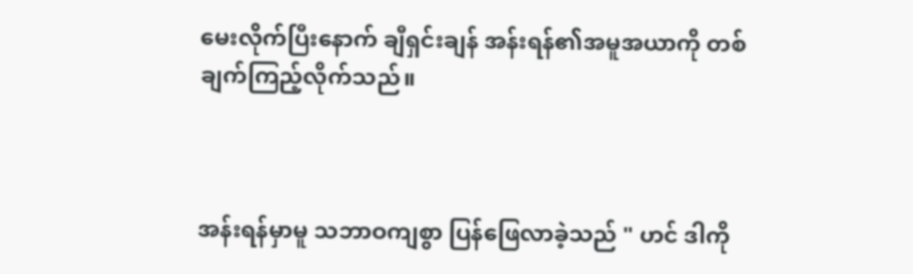မေးလိုက်ပြီးနောက် ချီရှင်းချန် အန်းရန်၏အမူအယာကို တစ်ချက်ကြည့်လိုက်သည်။



အန်းရန်မှာမူ သဘာဝကျစွာ ပြန်ဖြေလာခဲ့သည် " ဟင် ဒါကို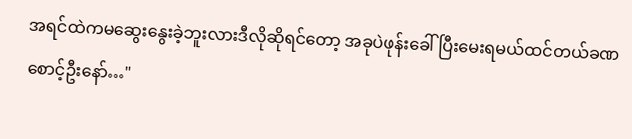အရင်ထဲကမဆွေးနွေးခဲ့ဘူးလားဒီလိုဆိုရင်တော့ အခုပဲဖုန်းခေါ်ပြီးမေးရမယ်ထင်တယ်ခဏစောင့်ဦးနော်…"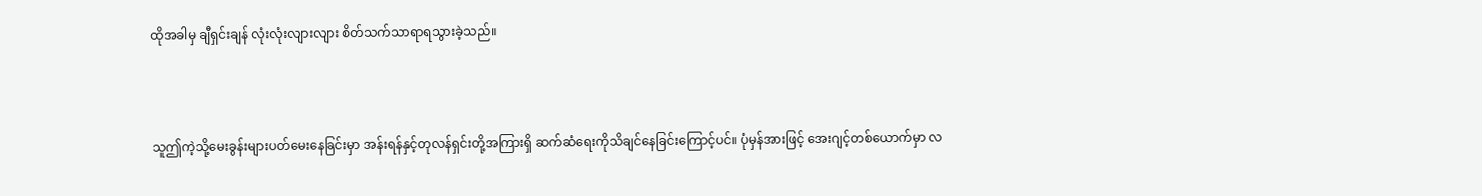ထိုအခါမှ ချီရှင်းချန် လုံးလုံးလျားလျား စိတ်သက်သာရာရသွားခဲ့သည်။



သူဤကဲ့သို့မေးခွန်းများပတ်မေးနေခြင်းမှာ အန်းရန်နှင့်တုလန်ရှင်းတို့အကြားရှိ ဆက်ဆံရေးကိုသိချင်နေခြင်းကြောင့်ပင်။ ပုံမှန်အားဖြင့် အေးဂျင့်တစ်ယောက်မှာ လ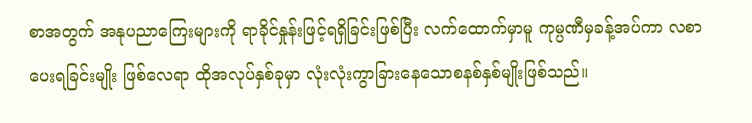စာအတွက် အနုပညာကြေးများကို ရာခိုင်နှုန်းဖြင့်ရရှိခြင်းဖြစ်ပြီး လက်ထောက်မှာမူ ကုမ္ပဏီမှခန့်အပ်ကာ လစာပေးရခြင်းမျိုး ဖြစ်လေရာ ထိုအလုပ်နှစ်ခုမှာ လုံးလုံးကွာခြားနေသောစနစ်နှစ်မျိုးဖြစ်သည်။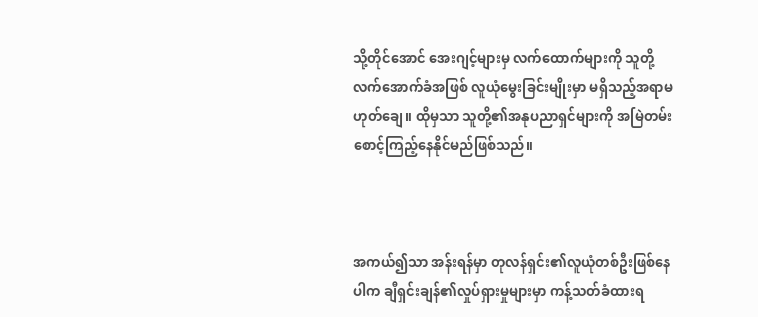သို့တိုင်အောင် အေးဂျင့်များမှ လက်ထောက်များကို သူတို့လက်အောက်ခံအဖြစ် လူယုံမွေးခြင်းမျိုးမှာ မရှိသည့်အရာမဟုတ်ချေ။ ထိုမှသာ သူတို့၏အနုပညာရှင်များကို အမြဲတမ်းစောင့်ကြည့်နေနိုင်မည်ဖြစ်သည်။



အကယ်၍သာ အန်းရန်မှာ တုလန်ရှင်း၏လူယုံတစ်ဦးဖြစ်နေပါက ချီရှင်းချန်၏လှုပ်ရှားမှုများမှာ ကန့်သတ်ခံထားရ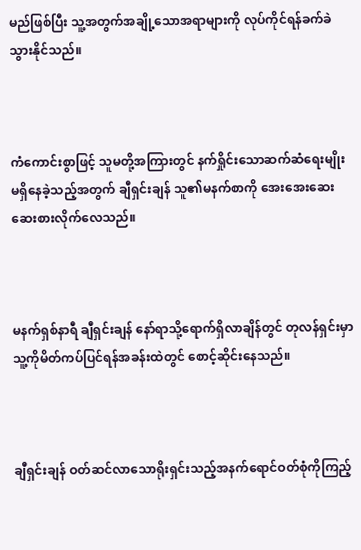မည်ဖြစ်ပြီး သူ့အတွက်အချို့သောအရာများကို လုပ်ကိုင်ရန်ခက်ခဲသွားနိုင်သည်။



ကံကောင်းစွာဖြင့် သူမတို့အကြားတွင် နက်ရှိုင်းသောဆက်ဆံရေးမျိုး မရှိနေခဲ့သည့်အတွက် ချီရှင်းချန် သူ၏မနက်စာကို အေးအေးဆေးဆေးစားလိုက်လေသည်။



မနက်ရှစ်နာရီ ချီရှင်းချန် နော်ရာသို့ရောက်ရှိလာချိန်တွင် တုလန်ရှင်းမှာ သူ့ကိုမိတ်ကပ်ပြင်ရန်အခန်းထဲတွင် စောင့်ဆိုင်းနေသည်။



ချီရှင်းချန် ဝတ်ဆင်လာသောရိုးရှင်းသည့်အနက်ရောင်ဝတ်စုံကိုကြည့်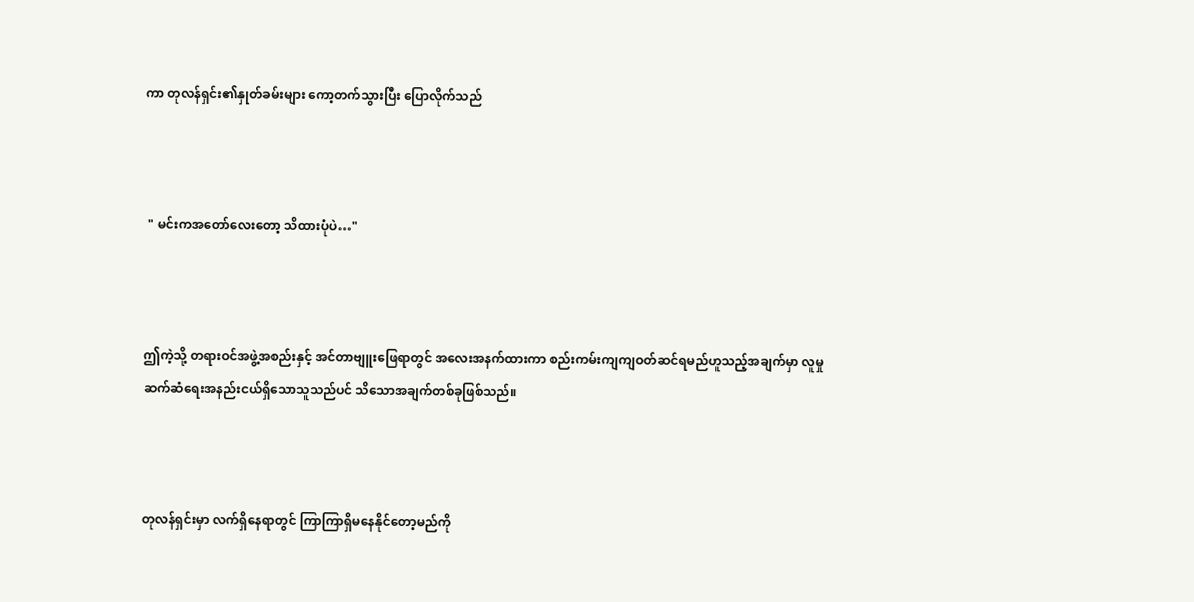ကာ တုလန်ရှင်း၏နှုတ်ခမ်းများ ကော့တက်သွားပြီး ပြောလိုက်သည်



 " မင်းကအတော်လေးတော့ သိထားပုံပဲ…"



ဤကဲ့သို့ တရားဝင်အဖွဲ့အစည်းနှင့် အင်တာဗျူးဖြေရာတွင် အလေးအနက်ထားကာ စည်းကမ်းကျကျဝတ်ဆင်ရမည်ဟူသည့်အချက်မှာ လူမှုဆက်ဆံရေးအနည်းငယ်ရှိသောသူသည်ပင် သိသောအချက်တစ်ခုဖြစ်သည်။



တုလန်ရှင်းမှာ လက်ရှိနေရာတွင် ကြာကြာရှိမနေနိုင်တော့မည်ကို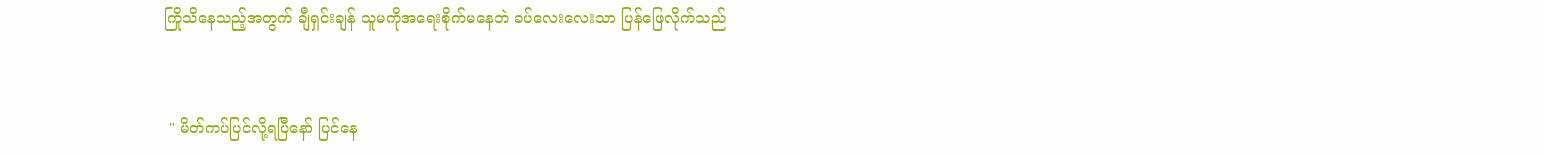ကြိုသိနေသည့်အတွက် ချီရှင်းချန် သူမကိုအရေးစိုက်မနေဘဲ ခပ်လေးလေးသာ ပြန်ဖြေလိုက်သည်



 " မိတ်ကပ်ပြင်လို့ရပြီနော် ပြင်နေ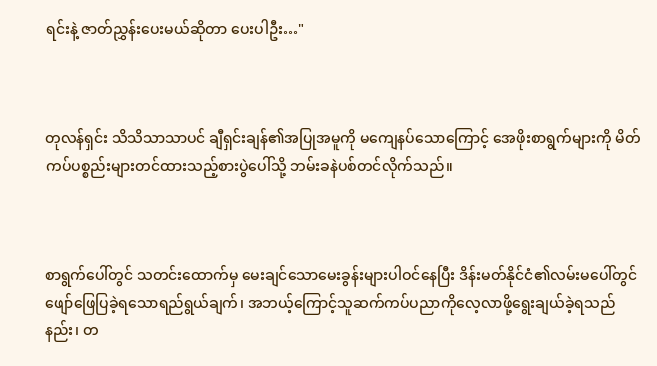ရင်းနဲ့ ဇာတ်ညွှန်းပေးမယ်ဆိုတာ ပေးပါဦး…"



တုလန်ရှင်း သိသိသာသာပင် ချီရှင်းချန်၏အပြုအမူကို မကျေနပ်သောကြောင့် အေဖိုးစာရွက်များကို မိတ်ကပ်ပစ္စည်းများတင်ထားသည့်စားပွဲပေါ်သို့ ဘမ်းခနဲပစ်တင်လိုက်သည်။



စာရွက်ပေါ်တွင် သတင်းထောက်မှ မေးချင်သောမေးခွန်းများပါဝင်နေပြီး ဒိန်းမတ်နိုင်ငံ၏လမ်းမပေါ်တွင် ဖျော်ဖြေပြခဲ့ရသောရည်ရွယ်ချက်၊ အဘယ့်ကြောင့်သူဆက်ကပ်ပညာကိုလေ့လာဖို့ရွေးချယ်ခဲ့ရသည်နည်း၊ တ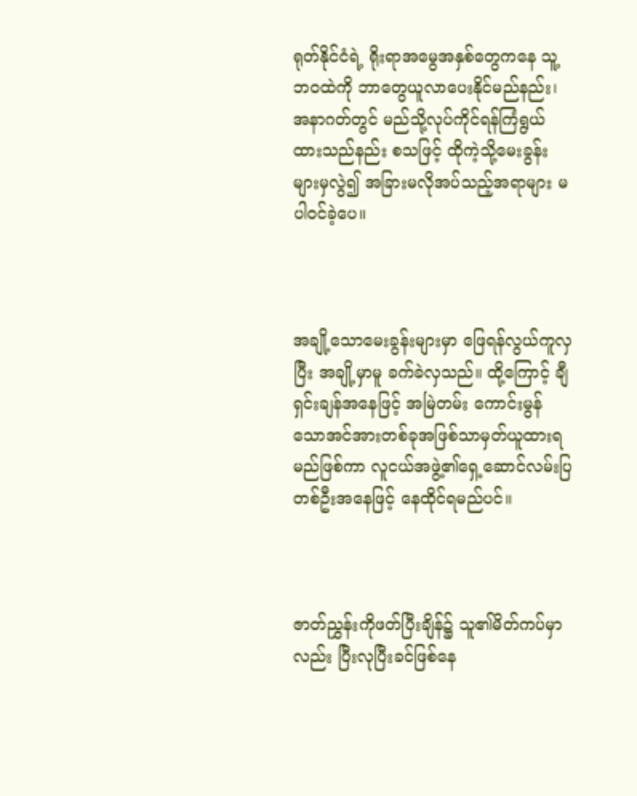ရုတ်နိုင်ငံရဲ့ ရိုးရာအမွေအနှစ်တွေကနေ သူ့ဘဝထဲကို ဘာတွေယူလာပေးနိုင်မည်နည်း၊ အနာဂတ်တွင် မည်သို့လုပ်ကိုင်ရန်ကြံရွယ်ထားသည်နည်း စသဖြင့် ထိုကဲ့သို့မေးခွန်းများမှလွဲ၍ အခြားမလိုအပ်သည့်အရာများ မပါဝင်ခဲ့ပေ။



အချို့သောမေးခွန်းများမှာ ဖြေရန်လွယ်ကူလှပြီး အချို့မှာမူ ခက်ခဲလှသည်။ ထို့ကြောင့် ချီရှင်းချန်အနေဖြင့် အမြဲတမ်း ကောင်းမွန်သောအင်အားတစ်ခုအဖြစ်သာမှတ်ယူထားရမည်ဖြစ်ကာ လူငယ်အဖွဲ့၏ရှေ့ဆောင်လမ်းပြတစ်ဦးအနေဖြင့် နေထိုင်ရမည်ပင်။



ဇာတ်ညွှန်းကိုဖတ်ပြီးချိန်၌ သူ၏မိတ်ကပ်မှာလည်း ပြီးလုပြီးခင်ဖြစ်နေ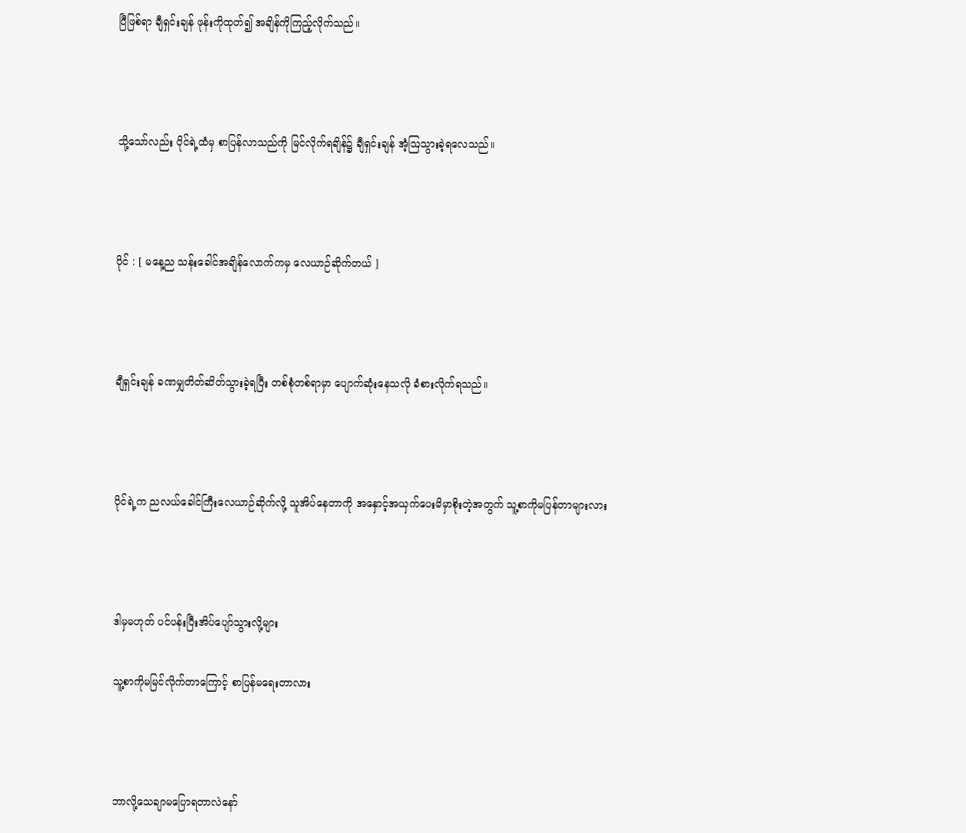ပြီဖြစ်ရာ ချီရှင်းချန် ဖုန်းကိုထုတ်၍ အချိန်ကိုကြည့်လိုက်သည်။



သို့သော်လည်း ပိုင်ရဲ့ထံမှ စာပြန်လာသည်ကို မြင်လိုက်ရချိန်၌ ချီရှင်းချန် အံ့ဩသွားခဲ့ရလေသည်။



ပိုင် : [ မနေ့ည သန်းခေါင်အချိန်လောက်ကမှ လေယာဉ်ဆိုက်တယ် ]



ချီရှင်းချန် ခဏမျှတိတ်ဆိတ်သွားခဲ့ရပြီး တစ်စုံတစ်ရာမှာ ပျောက်ဆုံးနေသလို ခံစားလိုက်ရသည်။



ပိုင်ရဲ့က ညလယ်ခေါင်ကြီးလေယာဉ်ဆိုက်လို့ သူအိပ်နေတာကို အနှောင့်အယှက်ပေးမိမှာစိုးတဲ့အတွက် သူ့စာကိုမပြန်တာများလား



ဒါမှမဟုတ် ပင်ပန်းပြီးအိပ်ပျော်သွားလို့များ

သူ့စာကိုမမြင်လိုက်တာကြောင့် စာပြန်မရေးတာလား



ဘာလို့သေချာမပြောရတာလဲနော်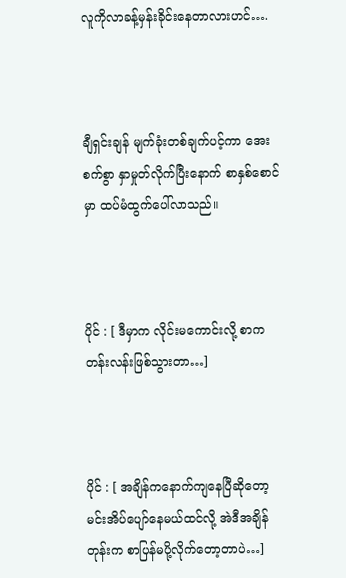လူကိုလာခန့်မှန်းခိုင်းနေတာလားဟင်….



ချီရှင်းချန် မျက်ခုံးတစ်ချက်ပင့်ကာ အေးစက်စွာ နှာမှုတ်လိုက်ပြီးနောက် စာနှစ်စောင်မှာ ထပ်မံထွက်ပေါ်လာသည်။



ပိုင် : [ ဒီမှာက လိုင်းမကောင်းလို့ စာကတန်းလန်းဖြစ်သွားတာ…]



ပိုင် : [ အချိန်ကနောက်ကျနေပြီဆိုတော့ မင်းအိပ်ပျော်နေမယ်ထင်လို့ အဲဒီအချိန်တုန်းက စာပြန်မပို့လိုက်တော့တာပဲ…]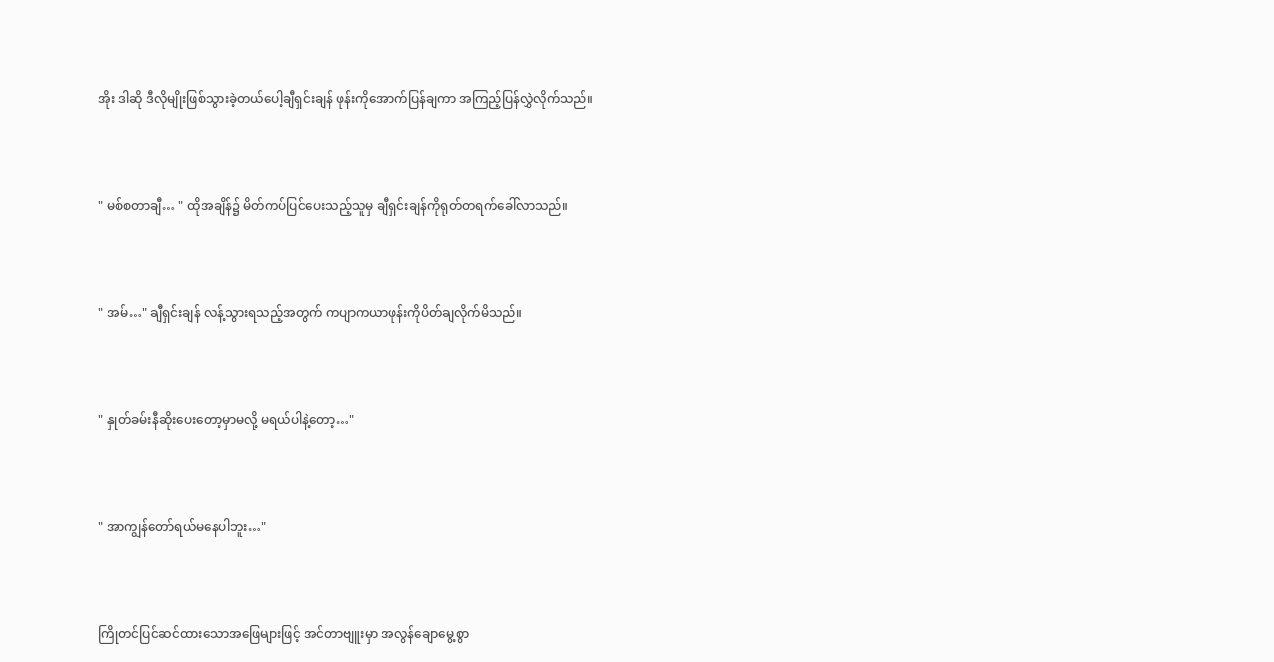အိုး ဒါဆို ဒီလိုမျိုးဖြစ်သွားခဲ့တယ်ပေါ့ချီရှင်းချန် ဖုန်းကိုအောက်ပြန်ချကာ အကြည့်ပြန်လွှဲလိုက်သည်။



" မစ်စတာချီ… " ထိုအချိန်၌ မိတ်ကပ်ပြင်ပေးသည့်သူမှ ချီရှင်းချန်ကိုရုတ်တရက်ခေါ်လာသည်။



" အမ်…" ချီရှင်းချန် လန့်သွားရသည့်အတွက် ကပျာကယာဖုန်းကိုပိတ်ချလိုက်မိသည်။



" နှုတ်ခမ်းနီဆိုးပေးတော့မှာမလို့ မရယ်ပါနဲ့တော့…"



" အာကျွန်တော်ရယ်မနေပါဘူး…"



ကြိုတင်ပြင်ဆင်ထားသောအဖြေများဖြင့် အင်တာဗျူးမှာ အလွန်ချောမွေ့စွာ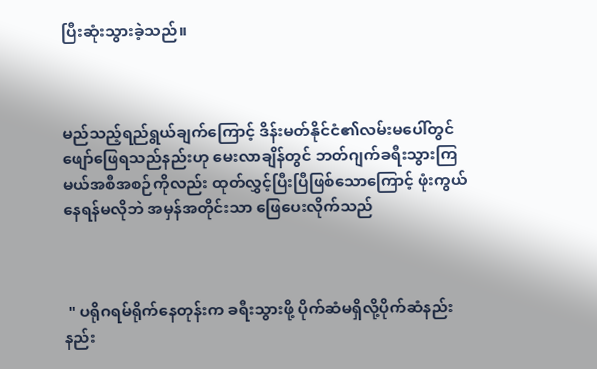ပြီးဆုံးသွားခဲ့သည်။



မည်သည့်ရည်ရွယ်ချက်ကြောင့် ဒိန်းမတ်နိုင်ငံ၏လမ်းမပေါ်တွင် ဖျော်ဖြေရသည်နည်းဟု မေးလာချိန်တွင် ဘတ်ဂျက်ခရီးသွားကြမယ်အစီအစဉ်ကိုလည်း ထုတ်လွှင့်ပြီးပြီဖြစ်သောကြောင့် ဖုံးကွယ်နေရန်မလိုဘဲ အမှန်အတိုင်းသာ ဖြေပေးလိုက်သည်



 " ပရိုဂရမ်ရိုက်နေတုန်းက ခရီးသွားဖို့ ပိုက်ဆံမရှိလို့ပိုက်ဆံနည်းနည်း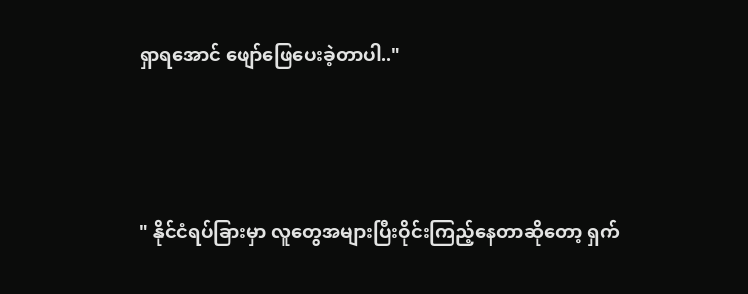ရှာရအောင် ဖျော်ဖြေပေးခဲ့တာပါ.."



" နိုင်ငံရပ်ခြားမှာ လူတွေအများပြီးဝိုင်းကြည့်နေတာဆိုတော့ ရှက်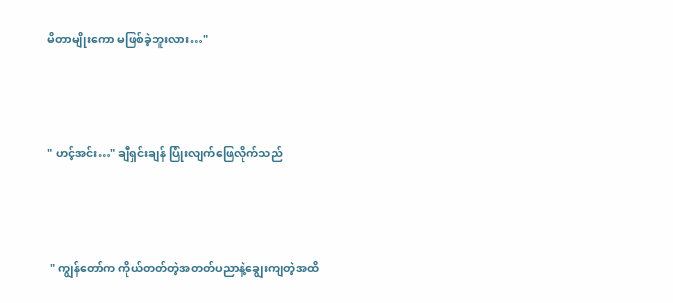မိတာမျိုးကော မဖြစ်ခဲ့ဘူးလား…"



" ဟင့်အင်း…" ချီရှင်းချန် ပြုံးလျက်ဖြေလိုက်သည်



 " ကျွန်တော်က ကိုယ်တတ်တဲ့အတတ်ပညာနဲ့ချွေးကျတဲ့အထိ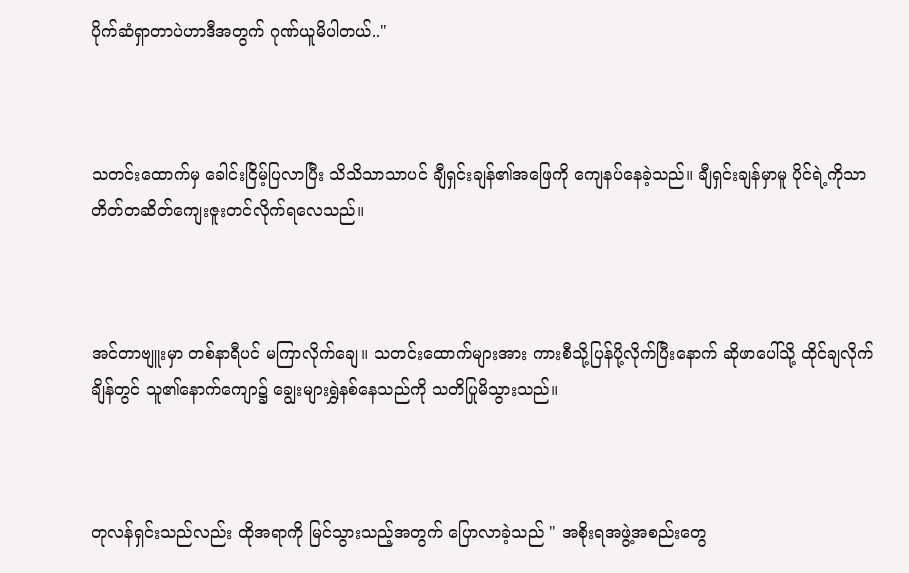ပိုက်ဆံရှာတာပဲဟာဒီအတွက် ဂုဏ်ယူမိပါတယ်.."



သတင်းထောက်မှ ခေါင်းငြိမ့်ပြလာပြီး သိသိသာသာပင် ချီရှင်းချန်၏အဖြေကို ကျေနပ်နေခဲ့သည်။ ချီရှင်းချန်မှာမူ ပိုင်ရဲ့ကိုသာ တိတ်တဆိတ်ကျေးဇူးတင်လိုက်ရလေသည်။



အင်တာဗျူးမှာ တစ်နာရီပင် မကြာလိုက်ချေ။ သတင်းထောက်များအား ကားစီသို့ပြန်ပို့လိုက်ပြီးနောက် ဆိုဖာပေါ်သို့ ထိုင်ချလိုက်ချိန်တွင် သူ၏နောက်ကျော၌ ချွေးများရွှဲနစ်နေသည်ကို သတိပြုမိသွားသည်။



တုလန်ရှင်းသည်လည်း ထိုအရာကို မြင်သွားသည့်အတွက် ပြောလာခဲ့သည် " အစိုးရအဖွဲ့အစည်းတွေ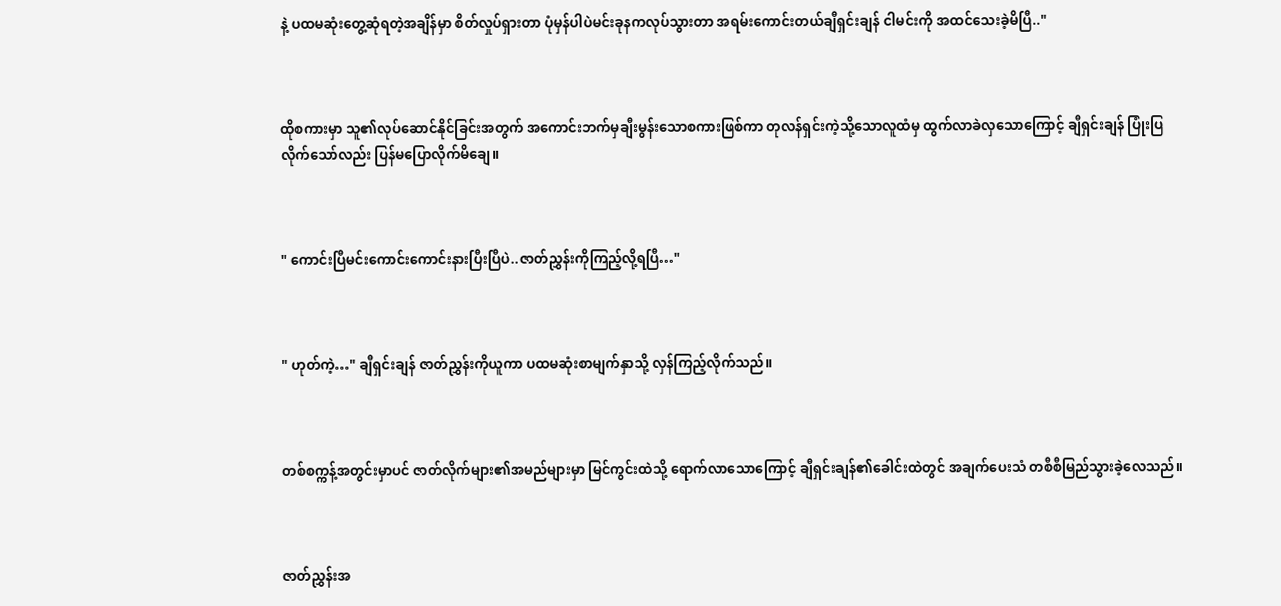နဲ့ ပထမဆုံးတွေ့ဆုံရတဲ့အချိန်မှာ စိတ်လှုပ်ရှားတာ ပုံမှန်ပါပဲမင်းခုနကလုပ်သွားတာ အရမ်းကောင်းတယ်ချီရှင်းချန် ငါမင်းကို အထင်သေးခဲ့မိပြီ.."



ထိုစကားမှာ သူ၏လုပ်ဆောင်နိုင်ခြင်းအတွက် အကောင်းဘက်မှချီးမွန်းသောစကားဖြစ်ကာ တုလန်ရှင်းကဲ့သို့သောလူထံမှ ထွက်လာခဲလှသောကြောင့် ချီရှင်းချန် ပြုံးပြလိုက်သော်လည်း ပြန်မပြောလိုက်မိချေ။



" ကောင်းပြီမင်းကောင်းကောင်းနားပြီးပြီပဲ..ဇာတ်ညွှန်းကိုကြည့်လို့ရပြီ…"



" ဟုတ်ကဲ့…" ချီရှင်းချန် ဇာတ်ညွှန်းကိုယူကာ ပထမဆုံးစာမျက်နှာသို့ လှန်ကြည့်လိုက်သည်။



တစ်စက္ကန့်အတွင်းမှာပင် ဇာတ်လိုက်များ၏အမည်များမှာ မြင်ကွင်းထဲသို့ ရောက်လာသောကြောင့် ချီရှင်းချန်၏ခေါင်းထဲတွင် အချက်ပေးသံ တစီစီမြည်သွားခဲ့လေသည်။



ဇာတ်ညွှန်းအ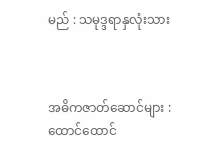မည် : သမုဒ္ဒရာနှလုံးသား



အဓိကဇာတ်ဆောင်များ : ထောင်ထောင်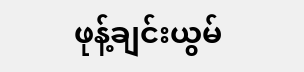ဖုန့်ချင်းယွမ်